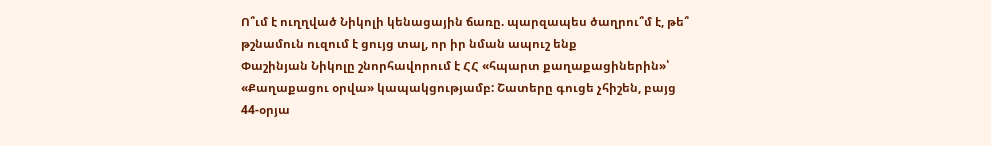Ո՞ւմ է ուղղված Նիկոլի կենացային ճառը. պարզապես ծաղրու՞մ է, թե՞ թշնամուն ուզում է ցույց տալ, որ իր նման ապուշ ենք
Փաշինյան Նիկոլը շնորհավորում է ՀՀ «հպարտ քաղաքացիներին»՝ «Քաղաքացու օրվա» կապակցությամբ: Շատերը գուցե չհիշեն, բայց 44-օրյա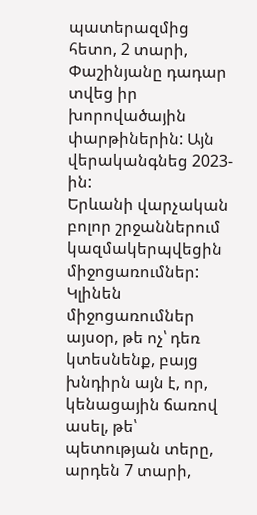պատերազմից հետո, 2 տարի, Փաշինյանը դադար տվեց իր խորովածային փարթիներին: Այն վերականգնեց 2023-ին:
Երևանի վարչական բոլոր շրջաններում կազմակերպվեցին միջոցառումներ:
Կլինեն միջոցառումներ այսօր, թե ոչ՝ դեռ կտեսնենք, բայց խնդիրն այն է, որ, կենացային ճառով ասել, թե՝ պետության տերը, արդեն 7 տարի,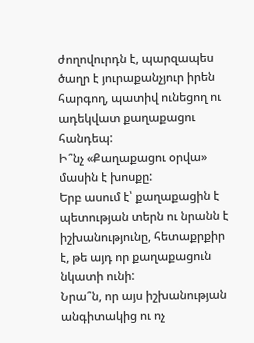ժողովուրդն է, պարզապես ծաղր է յուրաքանչյուր իրեն հարգող, պատիվ ունեցող ու ադեկվատ քաղաքացու հանդեպ:
Ի՞նչ «Քաղաքացու օրվա» մասին է խոսքը:
Երբ ասում է՝ քաղաքացին է պետության տերն ու նրանն է իշխանությունը, հետաքրքիր է, թե այդ որ քաղաքացուն նկատի ունի:
Նրա՞ն, որ այս իշխանության անգիտակից ու ոչ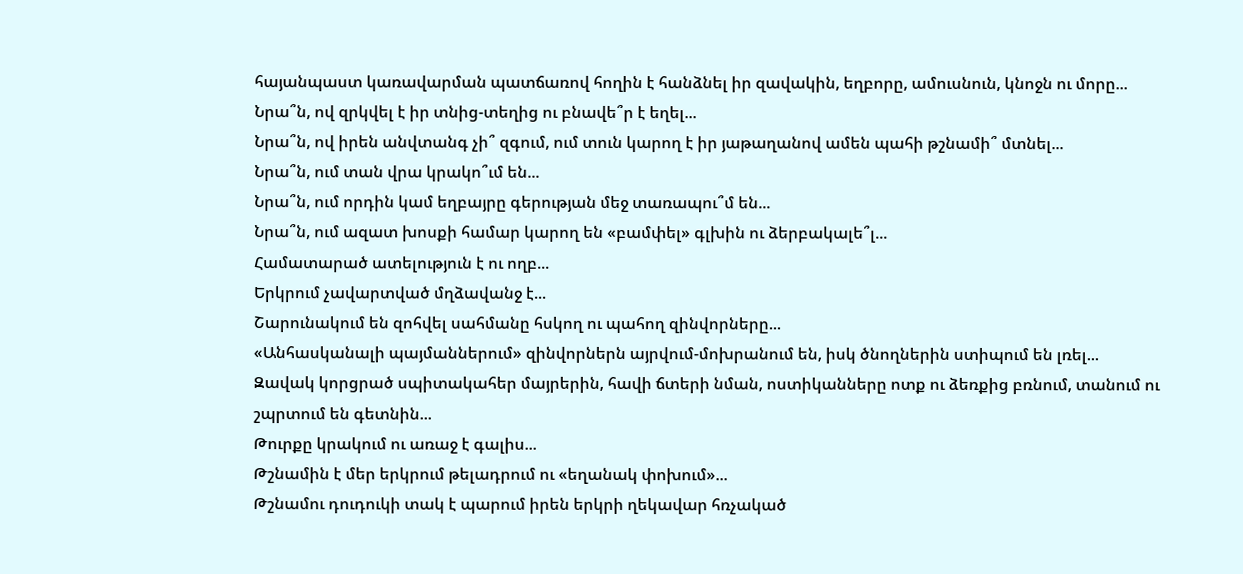հայանպաստ կառավարման պատճառով հողին է հանձնել իր զավակին, եղբորը, ամուսնուն, կնոջն ու մորը...
Նրա՞ն, ով զրկվել է իր տնից-տեղից ու բնավե՞ր է եղել...
Նրա՞ն, ով իրեն անվտանգ չի՞ զգում, ում տուն կարող է իր յաթաղանով ամեն պահի թշնամի՞ մտնել...
Նրա՞ն, ում տան վրա կրակո՞ւմ են...
Նրա՞ն, ում որդին կամ եղբայրը գերության մեջ տառապու՞մ են...
Նրա՞ն, ում ազատ խոսքի համար կարող են «բամփել» գլխին ու ձերբակալե՞լ...
Համատարած ատելություն է ու ողբ...
Երկրում չավարտված մղձավանջ է...
Շարունակում են զոհվել սահմանը հսկող ու պահող զինվորները...
«Անհասկանալի պայմաններում» զինվորներն այրվում-մոխրանում են, իսկ ծնողներին ստիպում են լռել...
Զավակ կորցրած սպիտակահեր մայրերին, հավի ճտերի նման, ոստիկանները ոտք ու ձեռքից բռնում, տանում ու շպրտում են գետնին...
Թուրքը կրակում ու առաջ է գալիս...
Թշնամին է մեր երկրում թելադրում ու «եղանակ փոխում»...
Թշնամու դուդուկի տակ է պարում իրեն երկրի ղեկավար հռչակած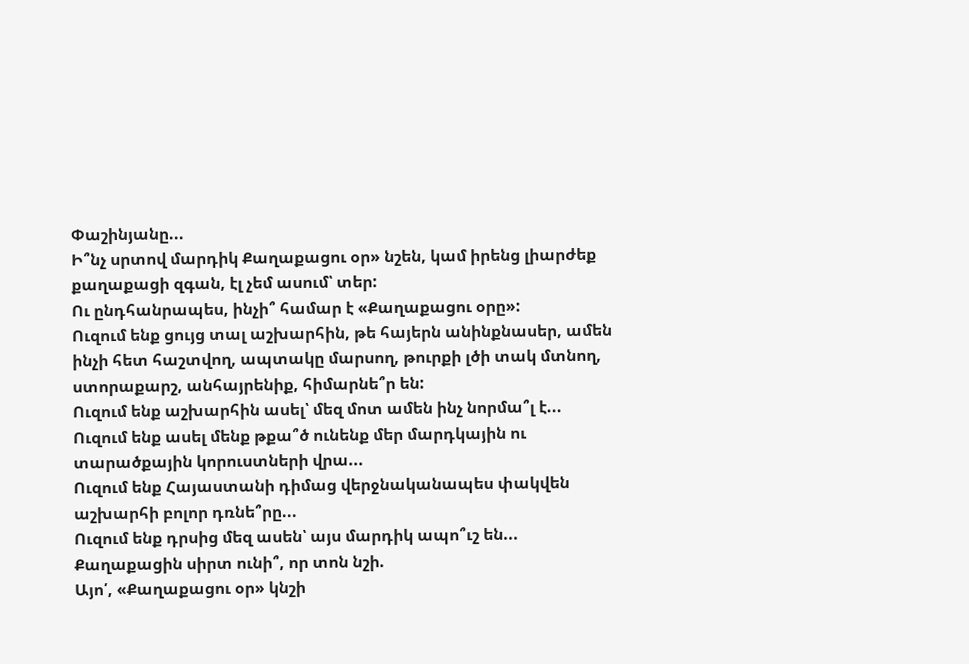Փաշինյանը...
Ի՞նչ սրտով մարդիկ Քաղաքացու օր» նշեն, կամ իրենց լիարժեք քաղաքացի զգան, էլ չեմ ասում՝ տեր:
Ու ընդհանրապես, ինչի՞ համար է «Քաղաքացու օրը»:
Ուզում ենք ցույց տալ աշխարհին, թե հայերն անինքնասեր, ամեն ինչի հետ հաշտվող, ապտակը մարսող, թուրքի լծի տակ մտնող, ստորաքարշ, անհայրենիք, հիմարնե՞ր են:
Ուզում ենք աշխարհին ասել՝ մեզ մոտ ամեն ինչ նորմա՞լ է...
Ուզում ենք ասել մենք թքա՞ծ ունենք մեր մարդկային ու տարածքային կորուստների վրա...
Ուզում ենք Հայաստանի դիմաց վերջնականապես փակվեն աշխարհի բոլոր դռնե՞րը...
Ուզում ենք դրսից մեզ ասեն՝ այս մարդիկ ապո՞ւշ են...
Քաղաքացին սիրտ ունի՞, որ տոն նշի.
Այո՛, «Քաղաքացու օր» կնշի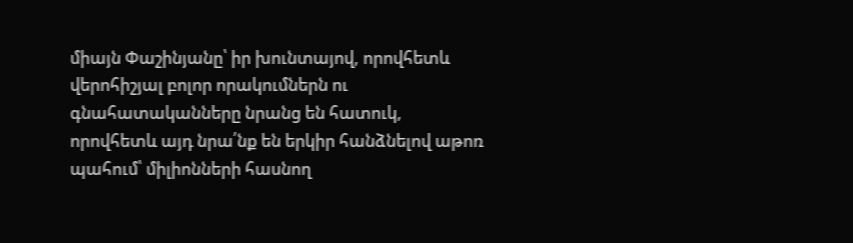միայն Փաշինյանը՝ իր խունտայով, որովհետև վերոհիշյալ բոլոր որակումներն ու գնահատականները նրանց են հատուկ, որովհետև այդ նրա՛նք են երկիր հանձնելով աթոռ պահում՝ միլիոնների հասնող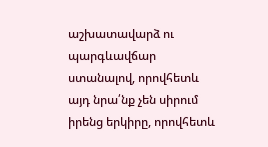աշխատավարձ ու պարգևավճար ստանալով, որովհետև այդ նրա՛նք չեն սիրում իրենց երկիրը, որովհետև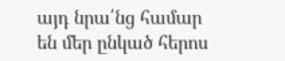այդ նրա՛նց համար են մեր ընկած հերոս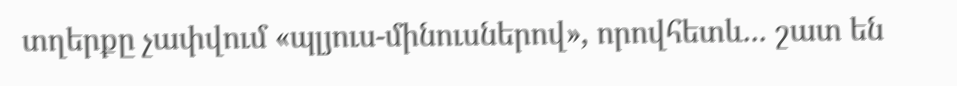տղերքը չափվում «պլյուս-մինուսներով», որովհետև... շատ են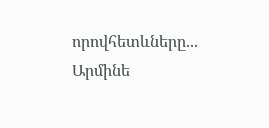որովհետևները...
Արմինե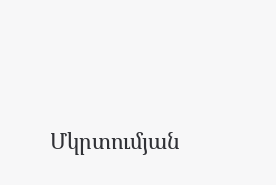Մկրտումյան